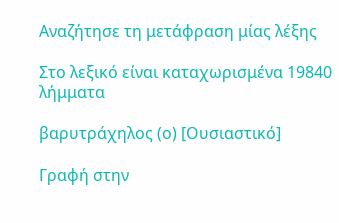Αναζήτησε τη μετάφραση μίας λέξης

Στο λεξικό είναι καταχωρισμένα 19840 λήμματα

βαρυτράχηλος (ο) [Ουσιαστικό]

Γραφή στην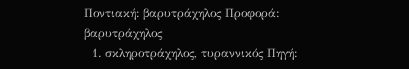Ποντιακή: βαρυτράχηλος Προφορά: βαρυτράχηλος
  1. σκληροτράχηλος, τυραννικός Πηγή: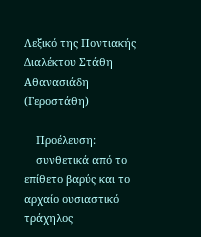Λεξικό της Ποντιακής Διαλέκτου Στάθη Αθανασιάδη (Γεροστάθη)

    Προέλευση:
    συνθετικά από το επίθετο βαρύς και το αρχαίο ουσιαστικό τράχηλος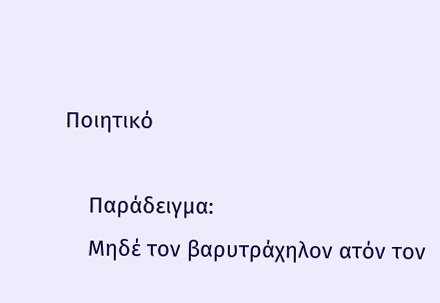Ποιητικό

    Παράδειγμα:
    Μηδέ τον βαρυτράχηλον ατόν τον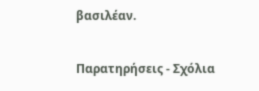βασιλέαν.

Παρατηρήσεις - Σχόλια